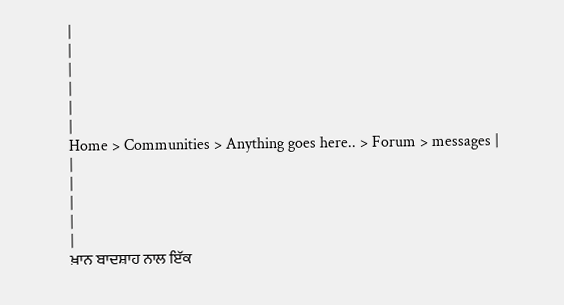|
|
|
|
|
|
Home > Communities > Anything goes here.. > Forum > messages |
|
|
|
|
|
ਖ਼ਾਨ ਬਾਦਸ਼ਾਹ ਨਾਲ ਇੱਕ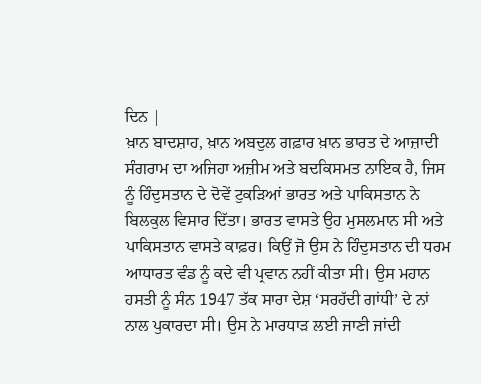ਦਿਨ |
ਖ਼ਾਨ ਬਾਦਸ਼ਾਹ, ਖ਼ਾਨ ਅਬਦੁਲ ਗਫ਼ਾਰ ਖ਼ਾਨ ਭਾਰਤ ਦੇ ਆਜ਼ਾਦੀ ਸੰਗਰਾਮ ਦਾ ਅਜਿਹਾ ਅਜ਼ੀਮ ਅਤੇ ਬਦਕਿਸਮਤ ਨਾਇਕ ਹੈ, ਜਿਸ ਨੂੰ ਹਿੰਦੁਸਤਾਨ ਦੇ ਦੋਵੇਂ ਟੁਕੜਿਆਂ ਭਾਰਤ ਅਤੇ ਪਾਕਿਸਤਾਨ ਨੇ ਬਿਲਕੁਲ ਵਿਸਾਰ ਦਿੱਤਾ। ਭਾਰਤ ਵਾਸਤੇ ਉਹ ਮੁਸਲਮਾਨ ਸੀ ਅਤੇ ਪਾਕਿਸਤਾਨ ਵਾਸਤੇ ਕਾਫ਼ਰ। ਕਿਉਂ ਜੋ ਉਸ ਨੇ ਹਿੰਦੁਸਤਾਨ ਦੀ ਧਰਮ ਆਧਾਰਤ ਵੰਡ ਨੂੰ ਕਦੇ ਵੀ ਪ੍ਰਵਾਨ ਨਹੀਂ ਕੀਤਾ ਸੀ। ਉਸ ਮਹਾਨ ਹਸਤੀ ਨੂੰ ਸੰਨ 1947 ਤੱਕ ਸਾਰਾ ਦੇਸ਼ ‘ਸਰਹੱਦੀ ਗਾਂਧੀ’ ਦੇ ਨਾਂ ਨਾਲ ਪੁਕਾਰਦਾ ਸੀ। ਉਸ ਨੇ ਮਾਰਧਾੜ ਲਈ ਜਾਣੀ ਜਾਂਦੀ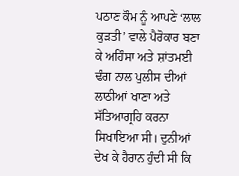ਪਠਾਣ ਕੌਮ ਨੂੰ ਆਪਣੇ ‘ਲਾਲ ਕੁੜਤੀ’ ਵਾਲੇ ਪੈਰੋਕਾਰ ਬਣਾ ਕੇ ਅਹਿੰਸਾ ਅਤੇ ਸ਼ਾਂਤਮਈ ਢੰਗ ਨਾਲ ਪੁਲੀਸ ਦੀਆਂ ਲਾਠੀਆਂ ਖਾਣਾ ਅਤੇ ਸੱਤਿਆਗ੍ਰਹਿ ਕਰਨਾ ਸਿਖਾਇਆ ਸੀ। ਦੁਨੀਆਂ ਦੇਖ ਕੇ ਹੈਰਾਨ ਹੁੰਦੀ ਸੀ ਕਿ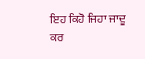ਇਹ ਕਿਹੋ ਜਿਹਾ ਜਾਦੂ ਕਰ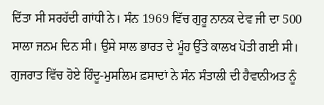ਦਿੱਤਾ ਸੀ ਸਰਹੱਦੀ ਗਾਂਧੀ ਨੇ। ਸੰਨ 1969 ਵਿੱਚ ਗੁਰੂ ਨਾਨਕ ਦੇਵ ਜੀ ਦਾ 500 ਸਾਲਾ ਜਨਮ ਦਿਨ ਸੀ। ਉਸੇ ਸਾਲ ਭਾਰਤ ਦੇ ਮੂੰਹ ਉੱਤੇ ਕਾਲਖ ਪੋਤੀ ਗਈ ਸੀ। ਗੁਜਰਾਤ ਵਿੱਚ ਹੋਏ ਹਿੰਦੂ-ਮੁਸਲਿਮ ਫ਼ਸਾਦਾਂ ਨੇ ਸੰਨ ਸੰਤਾਲੀ ਦੀ ਹੈਵਾਨੀਅਤ ਨੂੰ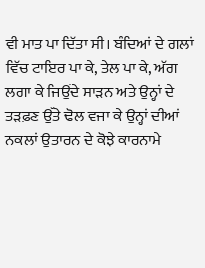ਵੀ ਮਾਤ ਪਾ ਦਿੱਤਾ ਸੀ। ਬੰਦਿਆਂ ਦੇ ਗਲਾਂ ਵਿੱਚ ਟਾਇਰ ਪਾ ਕੇ, ਤੇਲ ਪਾ ਕੇ, ਅੱਗ ਲਗਾ ਕੇ ਜਿਉਂਦੇ ਸਾੜਨ ਅਤੇ ਉਨ੍ਹਾਂ ਦੇ ਤੜਫ਼ਣ ਉੱਤੇ ਢੋਲ ਵਜਾ ਕੇ ਉਨ੍ਹਾਂ ਦੀਆਂ ਨਕਲਾਂ ਉਤਾਰਨ ਦੇ ਕੋਝੇ ਕਾਰਨਾਮੇ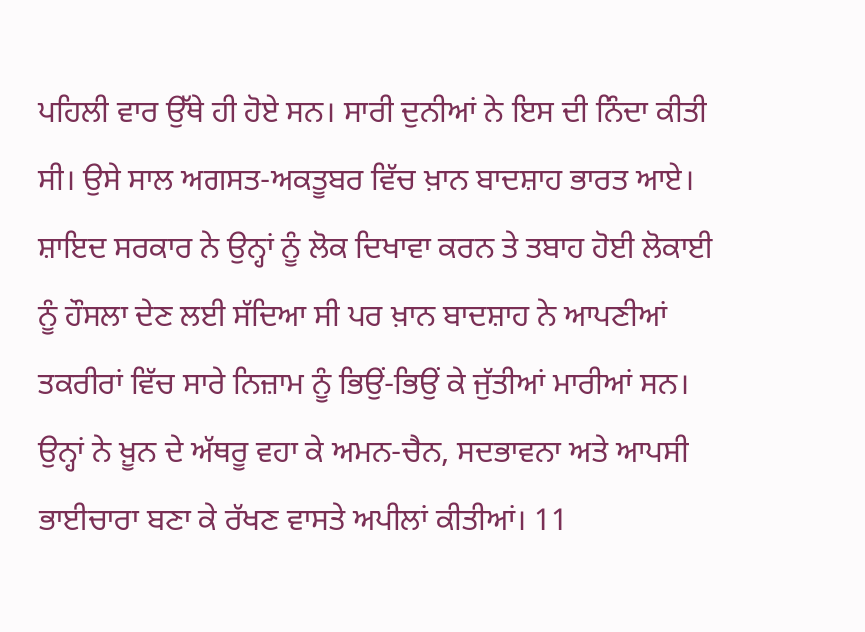ਪਹਿਲੀ ਵਾਰ ਉੱਥੇ ਹੀ ਹੋਏ ਸਨ। ਸਾਰੀ ਦੁਨੀਆਂ ਨੇ ਇਸ ਦੀ ਨਿੰਦਾ ਕੀਤੀ ਸੀ। ਉਸੇ ਸਾਲ ਅਗਸਤ-ਅਕਤੂਬਰ ਵਿੱਚ ਖ਼ਾਨ ਬਾਦਸ਼ਾਹ ਭਾਰਤ ਆਏ। ਸ਼ਾਇਦ ਸਰਕਾਰ ਨੇ ਉਨ੍ਹਾਂ ਨੂੰ ਲੋਕ ਦਿਖਾਵਾ ਕਰਨ ਤੇ ਤਬਾਹ ਹੋਈ ਲੋਕਾਈ ਨੂੰ ਹੌਸਲਾ ਦੇਣ ਲਈ ਸੱਦਿਆ ਸੀ ਪਰ ਖ਼ਾਨ ਬਾਦਸ਼ਾਹ ਨੇ ਆਪਣੀਆਂ ਤਕਰੀਰਾਂ ਵਿੱਚ ਸਾਰੇ ਨਿਜ਼ਾਮ ਨੂੰ ਭਿਉਂ-ਭਿਉਂ ਕੇ ਜੁੱਤੀਆਂ ਮਾਰੀਆਂ ਸਨ। ਉਨ੍ਹਾਂ ਨੇ ਖ਼ੂਨ ਦੇ ਅੱਥਰੂ ਵਹਾ ਕੇ ਅਮਨ-ਚੈਨ, ਸਦਭਾਵਨਾ ਅਤੇ ਆਪਸੀ ਭਾਈਚਾਰਾ ਬਣਾ ਕੇ ਰੱਖਣ ਵਾਸਤੇ ਅਪੀਲਾਂ ਕੀਤੀਆਂ। 11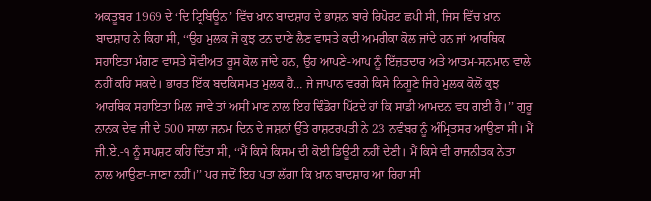ਅਕਤੂਬਰ 1969 ਦੇ ‘ਦਿ ਟ੍ਰਿਬਿਊਨ’ ਵਿੱਚ ਖ਼ਾਨ ਬਾਦਸ਼ਾਹ ਦੇ ਭਾਸ਼ਨ ਬਾਰੇ ਰਿਪੋਰਟ ਛਪੀ ਸੀ, ਜਿਸ ਵਿੱਚ ਖ਼ਾਨ ਬਾਦਸ਼ਾਹ ਨੇ ਕਿਹਾ ਸੀ, ‘‘ਉਹ ਮੁਲਕ ਜੋ ਕੁਝ ਟਨ ਦਾਣੇ ਲੈਣ ਵਾਸਤੇ ਕਦੀ ਅਮਰੀਕਾ ਕੋਲ ਜਾਂਦੇ ਹਨ ਜਾਂ ਆਰਥਿਕ ਸਹਾਇਤਾ ਮੰਗਣ ਵਾਸਤੇ ਸੋਵੀਅਤ ਰੂਸ ਕੋਲ ਜਾਂਦੇ ਹਨ, ਉਹ ਆਪਣੇ-ਆਪ ਨੂੰ ਇੱਜ਼ਤਦਾਰ ਅਤੇ ਆਤਮ-ਸਨਮਾਨ ਵਾਲੇ ਨਹੀਂ ਕਹਿ ਸਕਦੇ। ਭਾਰਤ ਇੱਕ ਬਦਕਿਸਮਤ ਮੁਲਕ ਹੈ… ਜੇ ਜਾਪਾਨ ਵਰਗੇ ਕਿਸੇ ਨਿਗੂਣੇ ਜਿਹੇ ਮੁਲਕ ਕੋਲੋਂ ਕੁਝ ਆਰਥਿਕ ਸਹਾਇਤਾ ਮਿਲ ਜਾਵੇ ਤਾਂ ਅਸੀਂ ਮਾਣ ਨਾਲ ਇਹ ਢਿੰਡੋਰਾ ਪਿੱਟਦੇ ਹਾਂ ਕਿ ਸਾਡੀ ਆਮਦਨ ਵਧ ਗਈ ਹੈ।’’ ਗੁਰੂ ਨਾਨਕ ਦੇਵ ਜੀ ਦੇ 500 ਸਾਲਾ ਜਨਮ ਦਿਨ ਦੇ ਜਸ਼ਨਾਂ ਉੱਤੇ ਰਾਸ਼ਟਰਪਤੀ ਨੇ 23 ਨਵੰਬਰ ਨੂੰ ਅੰਮ੍ਰਿਤਸਰ ਆਉਣਾ ਸੀ। ਮੈਂ ਜੀ.ਏ.-੧ ਨੂੰ ਸਪਸ਼ਟ ਕਹਿ ਦਿੱਤਾ ਸੀ, ‘‘ਮੈਂ ਕਿਸੇ ਕਿਸਮ ਦੀ ਕੋਈ ਡਿਊਟੀ ਨਹੀਂ ਦੇਣੀ। ਮੈਂ ਕਿਸੇ ਵੀ ਰਾਜਨੀਤਕ ਨੇਤਾ ਨਾਲ ਆਉਣਾ-ਜਾਣਾ ਨਹੀਂ।’’ ਪਰ ਜਦੋਂ ਇਹ ਪਤਾ ਲੱਗਾ ਕਿ ਖ਼ਾਨ ਬਾਦਸ਼ਾਹ ਆ ਰਿਹਾ ਸੀ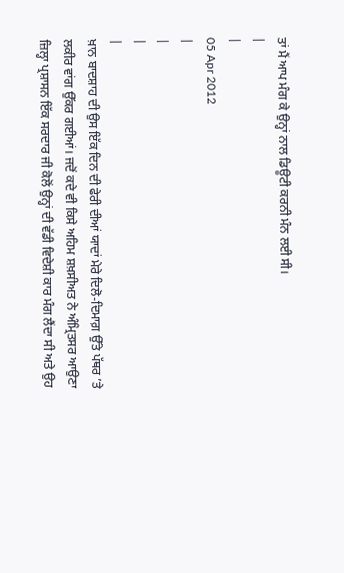ਤਾਂ ਮੈਂ ਆਪ ਮੰਗ ਕੇ ਉਨ੍ਹਾਂ ਨਾਲ ਡਿਊਟੀ ਕਰਨੀ ਮੰਨ ਲਈ ਸੀ।
|
|
05 Apr 2012
|
|
|
|
ਖ਼ਾਨ ਬਾਦਸ਼ਾਹ ਦੀ ਉਸ ਇੱਕ ਦਿਨ ਦੀ ਫੇਰੀ ਦੀਆਂ ਯਾਦਾਂ ਮੇਰੇ ਦਿਲੋ-ਦਿਮਾਗ਼ ਉੱਤੇ ਪੱਥਰ ’ਤੇ ਲਕੀਰ ਵਾਂਗ ਉੱਕਰ ਗਈਆਂ। ਜਦੋਂ ਕਦੇ ਵੀ ਕਿਸੇ ਅਹਿਮ ਸ਼ਖ਼ਸੀਅਤ ਨੇ ਅੰਮ੍ਰਿਤਸਰ ਆਉਣਾ ਜ਼ਿਲ੍ਹਾ ਪ੍ਰਸ਼ਾਸਨ ਇੱਕ ਸਰਦਾਰ ਜੀ ਕੋਲੋਂ ਉਨ੍ਹਾਂ ਦੀ ਵੱਡੀ ਵਿਦੇਸ਼ੀ ਕਾਰ ਮੰਗ ਲੈਂਦਾ ਸੀ ਅਤੇ ਉਹ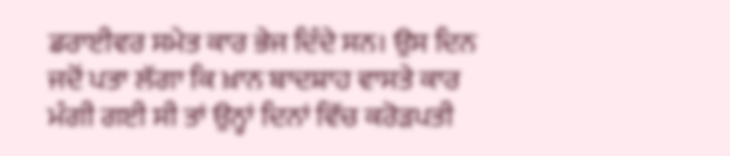ਡਰਾਈਵਰ ਸਮੇਤ ਕਾਰ ਭੇਜ ਦਿੰਦੇ ਸਨ। ਉਸ ਦਿਨ ਜਦੋਂ ਪਤਾ ਲੱਗਾ ਕਿ ਖ਼ਾਨ ਬਾਦਸ਼ਾਹ ਵਾਸਤੇ ਕਾਰ ਮੰਗੀ ਗਈ ਸੀ ਤਾਂ ਉਨ੍ਹਾਂ ਦਿਨਾਂ ਵਿੱਚ ਕਰੋੜਪਤੀ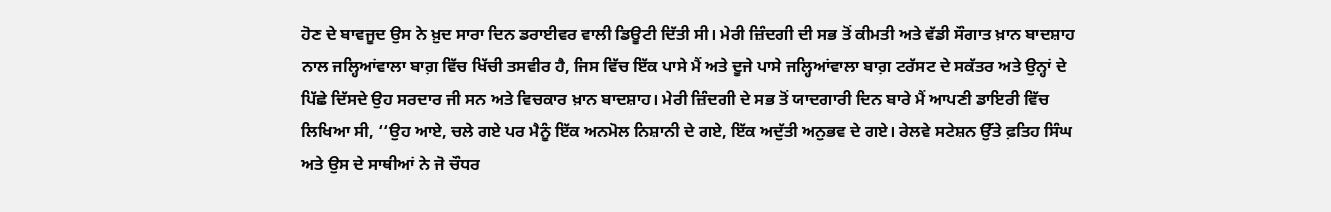ਹੋਣ ਦੇ ਬਾਵਜੂਦ ਉਸ ਨੇ ਖ਼ੁਦ ਸਾਰਾ ਦਿਨ ਡਰਾਈਵਰ ਵਾਲੀ ਡਿਊਟੀ ਦਿੱਤੀ ਸੀ। ਮੇਰੀ ਜ਼ਿੰਦਗੀ ਦੀ ਸਭ ਤੋਂ ਕੀਮਤੀ ਅਤੇ ਵੱਡੀ ਸੌਗਾਤ ਖ਼ਾਨ ਬਾਦਸ਼ਾਹ ਨਾਲ ਜਲ੍ਹਿਆਂਵਾਲਾ ਬਾਗ਼ ਵਿੱਚ ਖਿੱਚੀ ਤਸਵੀਰ ਹੈ, ਜਿਸ ਵਿੱਚ ਇੱਕ ਪਾਸੇ ਮੈਂ ਅਤੇ ਦੂਜੇ ਪਾਸੇ ਜਲ੍ਹਿਆਂਵਾਲਾ ਬਾਗ਼ ਟਰੱਸਟ ਦੇ ਸਕੱਤਰ ਅਤੇ ਉਨ੍ਹਾਂ ਦੇ ਪਿੱਛੇ ਦਿੱਸਦੇ ਉਹ ਸਰਦਾਰ ਜੀ ਸਨ ਅਤੇ ਵਿਚਕਾਰ ਖ਼ਾਨ ਬਾਦਸ਼ਾਹ। ਮੇਰੀ ਜ਼ਿੰਦਗੀ ਦੇ ਸਭ ਤੋਂ ਯਾਦਗਾਰੀ ਦਿਨ ਬਾਰੇ ਮੈਂ ਆਪਣੀ ਡਾਇਰੀ ਵਿੱਚ ਲਿਖਿਆ ਸੀ, ‘‘ਉਹ ਆਏ, ਚਲੇ ਗਏ ਪਰ ਮੈਨੂੰ ਇੱਕ ਅਨਮੋਲ ਨਿਸ਼ਾਨੀ ਦੇ ਗਏ, ਇੱਕ ਅਦੁੱਤੀ ਅਨੁਭਵ ਦੇ ਗਏ। ਰੇਲਵੇ ਸਟੇਸ਼ਨ ਉੱਤੇ ਫ਼ਤਿਹ ਸਿੰਘ ਅਤੇ ਉਸ ਦੇ ਸਾਥੀਆਂ ਨੇ ਜੋ ਚੌਧਰ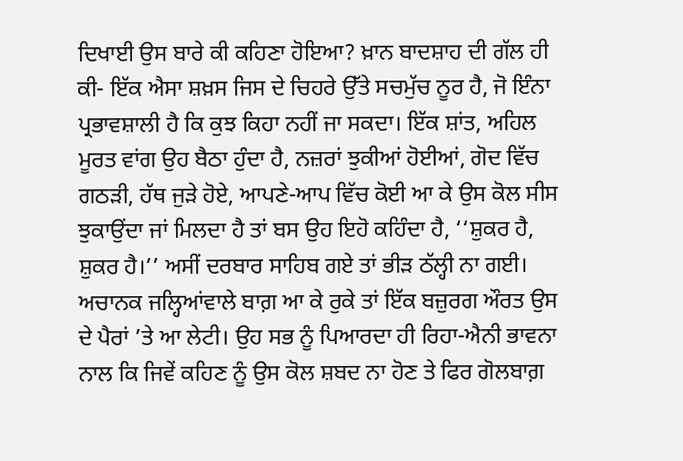ਦਿਖਾਈ ਉਸ ਬਾਰੇ ਕੀ ਕਹਿਣਾ ਹੋਇਆ? ਖ਼ਾਨ ਬਾਦਸ਼ਾਹ ਦੀ ਗੱਲ ਹੀ ਕੀ- ਇੱਕ ਐਸਾ ਸ਼ਖ਼ਸ ਜਿਸ ਦੇ ਚਿਹਰੇ ਉੱਤੇ ਸਚਮੁੱਚ ਨੂਰ ਹੈ, ਜੋ ਇੰਨਾ ਪ੍ਰਭਾਵਸ਼ਾਲੀ ਹੈ ਕਿ ਕੁਝ ਕਿਹਾ ਨਹੀਂ ਜਾ ਸਕਦਾ। ਇੱਕ ਸ਼ਾਂਤ, ਅਹਿਲ ਮੂਰਤ ਵਾਂਗ ਉਹ ਬੈਠਾ ਹੁੰਦਾ ਹੈ, ਨਜ਼ਰਾਂ ਝੁਕੀਆਂ ਹੋਈਆਂ, ਗੋਦ ਵਿੱਚ ਗਠੜੀ, ਹੱਥ ਜੁੜੇ ਹੋਏ, ਆਪਣੇ-ਆਪ ਵਿੱਚ ਕੋਈ ਆ ਕੇ ਉਸ ਕੋਲ ਸੀਸ ਝੁਕਾਉਂਦਾ ਜਾਂ ਮਿਲਦਾ ਹੈ ਤਾਂ ਬਸ ਉਹ ਇਹੋ ਕਹਿੰਦਾ ਹੈ, ‘‘ਸ਼ੁਕਰ ਹੈ, ਸ਼ੁਕਰ ਹੈ।’’ ਅਸੀਂ ਦਰਬਾਰ ਸਾਹਿਬ ਗਏ ਤਾਂ ਭੀੜ ਠੱਲ੍ਹੀ ਨਾ ਗਈ। ਅਚਾਨਕ ਜਲ੍ਹਿਆਂਵਾਲੇ ਬਾਗ਼ ਆ ਕੇ ਰੁਕੇ ਤਾਂ ਇੱਕ ਬਜ਼ੁਰਗ ਔਰਤ ਉਸ ਦੇ ਪੈਰਾਂ ’ਤੇ ਆ ਲੇਟੀ। ਉਹ ਸਭ ਨੂੰ ਪਿਆਰਦਾ ਹੀ ਰਿਹਾ-ਐਨੀ ਭਾਵਨਾ ਨਾਲ ਕਿ ਜਿਵੇਂ ਕਹਿਣ ਨੂੰ ਉਸ ਕੋਲ ਸ਼ਬਦ ਨਾ ਹੋਣ ਤੇ ਫਿਰ ਗੋਲਬਾਗ਼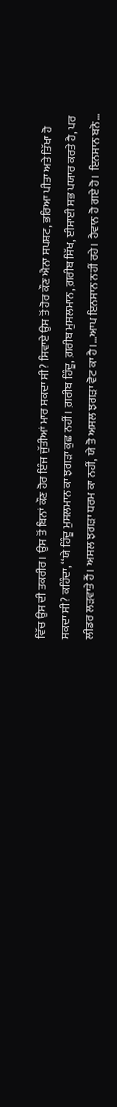ਵਿੱਚ ਉਸ ਦੀ ਤਕਰੀਰ। ਉਸ ਤੋਂ ਬਿਨਾਂ ਕੌਣ ਹੋਰ ਇੰਜ ਜੁੱਤੀਆਂ ਮਾਰ ਸਕਦਾ ਸੀ? ਸਿਵਾਏ ਉਸ ਤੋਂ ਹੋਰ ਕੌਣ ਐਨਾ ਸਪਸ਼ਟ, ਭਰਿਆ ਪੀਤਾ ਅਤੇ ਤਿੱਖਾ ਹੋ ਸਕਦਾ ਸੀ? ਕਹਿੰਦਾ, ‘‘ਯੇ ਹਿੰਦੂ ਮੁਸਲਮਾਨ ਕਾ ਝਗੜਾ ਕੁਛ ਨਹੀਂ। ਗ਼ਰੀਬ ਹਿੰਦੂ, ਗ਼ਰੀਬ ਮੁਸਲਮਾਨ, ਗ਼ਰੀਬ ਸਿੱਖ, ਈਸਾਈ ਸਭ ਪਯਾਰ ਕਰਤੇ ਹੈ, ਪਰ ਲੀਡਰ ਲੜਵਾਤੇ ਹੈਂ। ਅਸਲ ਝਗੜਾ ਧਰਮ ਕਾ ਨਹੀਂ, ਯੇ ਤੋ ਅਸਲ ਝਗੜਾ ਵੋਟ ਕਾ ਹੈ।…ਆਪ ਇਨਸਾਨ ਨਹੀਂ ਰਹੇ। ਹੈਵਾਨ ਹੋ ਗਏ ਹੋ। ਇਨਸਾਨ ਬਨੋ…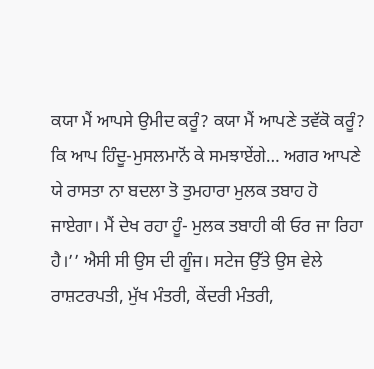ਕਯਾ ਮੈਂ ਆਪਸੇ ਉਮੀਦ ਕਰੂੰ? ਕਯਾ ਮੈਂ ਆਪਣੇ ਤਵੱਕੋ ਕਰੂੰ? ਕਿ ਆਪ ਹਿੰਦੂ-ਮੁਸਲਮਾਨੋਂ ਕੇ ਸਮਝਾਏਂਗੇ… ਅਗਰ ਆਪਣੇ ਯੇ ਰਾਸਤਾ ਨਾ ਬਦਲਾ ਤੋ ਤੁਮਹਾਰਾ ਮੁਲਕ ਤਬਾਹ ਹੋ ਜਾਏਗਾ। ਮੈਂ ਦੇਖ ਰਹਾ ਹੂੰ- ਮੁਲਕ ਤਬਾਹੀ ਕੀ ਓਰ ਜਾ ਰਿਹਾ ਹੈ।’’ ਐਸੀ ਸੀ ਉਸ ਦੀ ਗੂੰਜ। ਸਟੇਜ ਉੱਤੇ ਉਸ ਵੇਲੇ ਰਾਸ਼ਟਰਪਤੀ, ਮੁੱਖ ਮੰਤਰੀ, ਕੇਂਦਰੀ ਮੰਤਰੀ,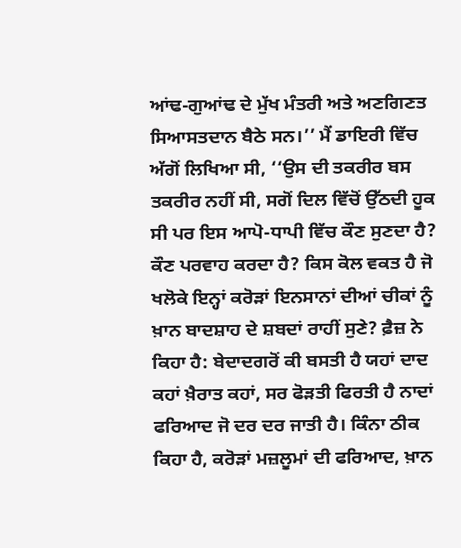ਆਂਢ-ਗੁਆਂਢ ਦੇ ਮੁੱਖ ਮੰਤਰੀ ਅਤੇ ਅਣਗਿਣਤ ਸਿਆਸਤਦਾਨ ਬੈਠੇ ਸਨ।’’ ਮੈਂ ਡਾਇਰੀ ਵਿੱਚ ਅੱਗੋਂ ਲਿਖਿਆ ਸੀ, ‘‘ਉਸ ਦੀ ਤਕਰੀਰ ਬਸ ਤਕਰੀਰ ਨਹੀਂ ਸੀ, ਸਗੋਂ ਦਿਲ ਵਿੱਚੋਂ ਉੱਠਦੀ ਹੂਕ ਸੀ ਪਰ ਇਸ ਆਪੋ-ਧਾਪੀ ਵਿੱਚ ਕੌਣ ਸੁਣਦਾ ਹੈ? ਕੌਣ ਪਰਵਾਹ ਕਰਦਾ ਹੈ? ਕਿਸ ਕੋਲ ਵਕਤ ਹੈ ਜੋ ਖਲੋਕੇ ਇਨ੍ਹਾਂ ਕਰੋੜਾਂ ਇਨਸਾਨਾਂ ਦੀਆਂ ਚੀਕਾਂ ਨੂੰ ਖ਼ਾਨ ਬਾਦਸ਼ਾਹ ਦੇ ਸ਼ਬਦਾਂ ਰਾਹੀਂ ਸੁਣੇ? ਫ਼ੈਜ਼ ਨੇ ਕਿਹਾ ਹੈ: ਬੇਦਾਦਗਰੋਂ ਕੀ ਬਸਤੀ ਹੈ ਯਹਾਂ ਦਾਦ ਕਹਾਂ ਖ਼ੈਰਾਤ ਕਹਾਂ, ਸਰ ਫੋੜਤੀ ਫਿਰਤੀ ਹੈ ਨਾਦਾਂ ਫਰਿਆਦ ਜੋ ਦਰ ਦਰ ਜਾਤੀ ਹੈ। ਕਿੰਨਾ ਠੀਕ ਕਿਹਾ ਹੈ, ਕਰੋੜਾਂ ਮਜ਼ਲੂਮਾਂ ਦੀ ਫਰਿਆਦ, ਖ਼ਾਨ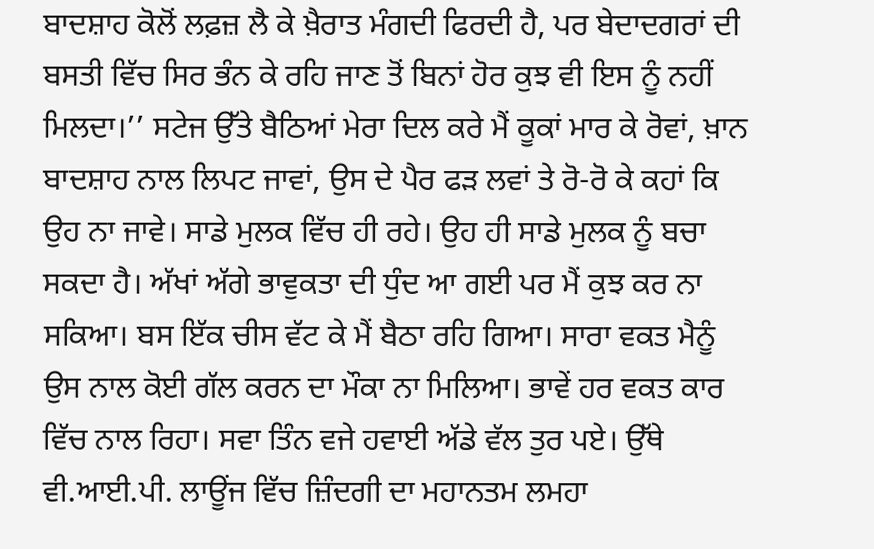ਬਾਦਸ਼ਾਹ ਕੋਲੋਂ ਲਫ਼ਜ਼ ਲੈ ਕੇ ਖ਼ੈਰਾਤ ਮੰਗਦੀ ਫਿਰਦੀ ਹੈ, ਪਰ ਬੇਦਾਦਗਰਾਂ ਦੀ ਬਸਤੀ ਵਿੱਚ ਸਿਰ ਭੰਨ ਕੇ ਰਹਿ ਜਾਣ ਤੋਂ ਬਿਨਾਂ ਹੋਰ ਕੁਝ ਵੀ ਇਸ ਨੂੰ ਨਹੀਂ ਮਿਲਦਾ।’’ ਸਟੇਜ ਉੱਤੇ ਬੈਠਿਆਂ ਮੇਰਾ ਦਿਲ ਕਰੇ ਮੈਂ ਕੂਕਾਂ ਮਾਰ ਕੇ ਰੋਵਾਂ, ਖ਼ਾਨ ਬਾਦਸ਼ਾਹ ਨਾਲ ਲਿਪਟ ਜਾਵਾਂ, ਉਸ ਦੇ ਪੈਰ ਫੜ ਲਵਾਂ ਤੇ ਰੋ-ਰੋ ਕੇ ਕਹਾਂ ਕਿ ਉਹ ਨਾ ਜਾਵੇ। ਸਾਡੇ ਮੁਲਕ ਵਿੱਚ ਹੀ ਰਹੇ। ਉਹ ਹੀ ਸਾਡੇ ਮੁਲਕ ਨੂੰ ਬਚਾ ਸਕਦਾ ਹੈ। ਅੱਖਾਂ ਅੱਗੇ ਭਾਵੁਕਤਾ ਦੀ ਧੁੰਦ ਆ ਗਈ ਪਰ ਮੈਂ ਕੁਝ ਕਰ ਨਾ ਸਕਿਆ। ਬਸ ਇੱਕ ਚੀਸ ਵੱਟ ਕੇ ਮੈਂ ਬੈਠਾ ਰਹਿ ਗਿਆ। ਸਾਰਾ ਵਕਤ ਮੈਨੂੰ ਉਸ ਨਾਲ ਕੋਈ ਗੱਲ ਕਰਨ ਦਾ ਮੌਕਾ ਨਾ ਮਿਲਿਆ। ਭਾਵੇਂ ਹਰ ਵਕਤ ਕਾਰ ਵਿੱਚ ਨਾਲ ਰਿਹਾ। ਸਵਾ ਤਿੰਨ ਵਜੇ ਹਵਾਈ ਅੱਡੇ ਵੱਲ ਤੁਰ ਪਏ। ਉੱਥੇ ਵੀ.ਆਈ.ਪੀ. ਲਾਊਂਜ ਵਿੱਚ ਜ਼ਿੰਦਗੀ ਦਾ ਮਹਾਨਤਮ ਲਮਹਾ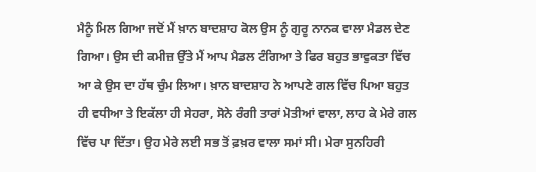ਮੈਨੂੰ ਮਿਲ ਗਿਆ ਜਦੋਂ ਮੈਂ ਖ਼ਾਨ ਬਾਦਸ਼ਾਹ ਕੋਲ ਉਸ ਨੂੰ ਗੁਰੂ ਨਾਨਕ ਵਾਲਾ ਮੈਡਲ ਦੇਣ ਗਿਆ। ਉਸ ਦੀ ਕਮੀਜ਼ ਉੱਤੇ ਮੈਂ ਆਪ ਮੈਡਲ ਟੰਗਿਆ ਤੇ ਫਿਰ ਬਹੁਤ ਭਾਵੁਕਤਾ ਵਿੱਚ ਆ ਕੇ ਉਸ ਦਾ ਹੱਥ ਚੁੰਮ ਲਿਆ। ਖ਼ਾਨ ਬਾਦਸ਼ਾਹ ਨੇ ਆਪਣੇ ਗਲ ਵਿੱਚ ਪਿਆ ਬਹੁਤ ਹੀ ਵਧੀਆ ਤੇ ਇਕੱਲਾ ਹੀ ਸੇਹਰਾ, ਸੋਨੇ ਰੰਗੀ ਤਾਰਾਂ ਮੋਤੀਆਂ ਵਾਲਾ, ਲਾਹ ਕੇ ਮੇਰੇ ਗਲ ਵਿੱਚ ਪਾ ਦਿੱਤਾ। ਉਹ ਮੇਰੇ ਲਈ ਸਭ ਤੋਂ ਫ਼ਖ਼ਰ ਵਾਲਾ ਸਮਾਂ ਸੀ। ਮੇਰਾ ਸੁਨਹਿਰੀ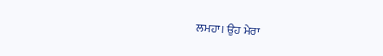ਲਮਹਾ। ਉਹ ਮੇਰਾ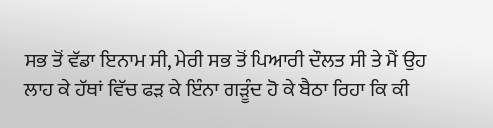ਸਭ ਤੋਂ ਵੱਡਾ ਇਨਾਮ ਸੀ, ਮੇਰੀ ਸਭ ਤੋਂ ਪਿਆਰੀ ਦੌਲਤ ਸੀ ਤੇ ਮੈਂ ਉਹ ਲਾਹ ਕੇ ਹੱਥਾਂ ਵਿੱਚ ਫੜ ਕੇ ਇੰਨਾ ਗੜੂੰਦ ਹੋ ਕੇ ਬੈਠਾ ਰਿਹਾ ਕਿ ਕੀ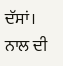ਦੱਸਾਂ। ਨਾਲ ਦੀ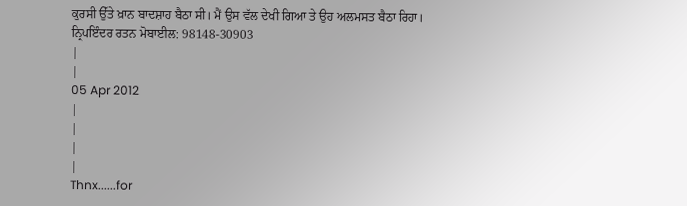ਕੁਰਸੀ ਉੱਤੇ ਖ਼ਾਨ ਬਾਦਸ਼ਾਹ ਬੈਠਾ ਸੀ। ਮੈਂ ਉਸ ਵੱਲ ਦੇਖੀ ਗਿਆ ਤੇ ਉਹ ਅਲਮਸਤ ਬੈਠਾ ਰਿਹਾ।
ਨ੍ਰਿਪਇੰਦਰ ਰਤਨ ਮੋਬਾਈਲ: 98148-30903
|
|
05 Apr 2012
|
|
|
|
Thnx......for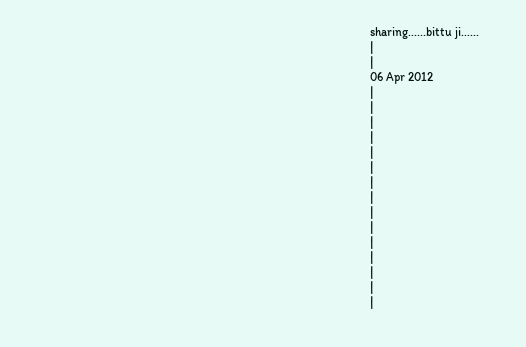sharing......bittu ji......
|
|
06 Apr 2012
|
|
|
|
|
|
|
|
|
|
|
|
|
|
|